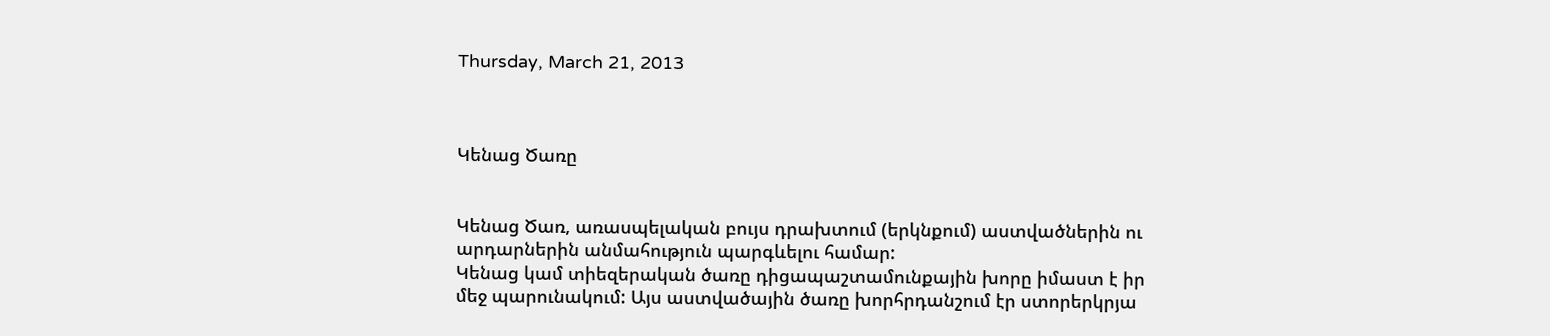Thursday, March 21, 2013



Կենաց Ծառը


Կենաց Ծառ, առասպելական բույս դրախտում (երկնքում) աստվածներին ու արդարներին անմահություն պարգևելու համար:
Կենաց կամ տիեզերական ծառը դիցապաշտամունքային խորը իմաստ է իր մեջ պարունակում: Այս աստվածային ծառը խորհրդանշում էր ստորերկրյա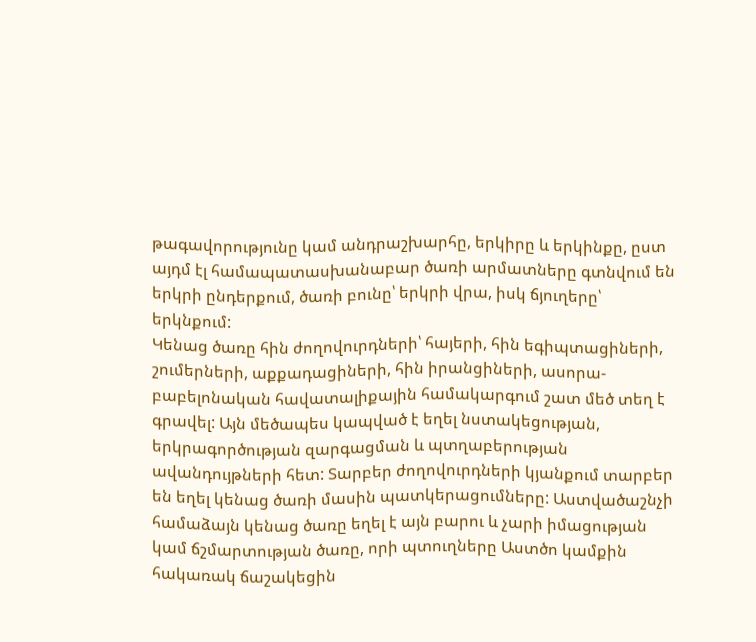թագավորությունը կամ անդրաշխարհը, երկիրը և երկինքը, ըստ այդմ էլ համապատասխանաբար ծառի արմատները գտնվում են երկրի ընդերքում, ծառի բունը՝ երկրի վրա, իսկ ճյուղերը՝ երկնքում:
Կենաց ծառը հին ժողովուրդների՝ հայերի, հին եգիպտացիների, շումերների, աքքադացիների, հին իրանցիների, ասորա-բաբելոնական հավատալիքային համակարգում շատ մեծ տեղ է գրավել: Այն մեծապես կապված է եղել նստակեցության, երկրագործության զարգացման և պտղաբերության ավանդույթների հետ: Տարբեր ժողովուրդների կյանքում տարբեր են եղել կենաց ծառի մասին պատկերացումները: Աստվածաշնչի համաձայն կենաց ծառը եղել է այն բարու և չարի իմացության կամ ճշմարտության ծառը, որի պտուղները Աստծո կամքին հակառակ ճաշակեցին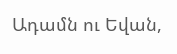Ադամն ու Եվան,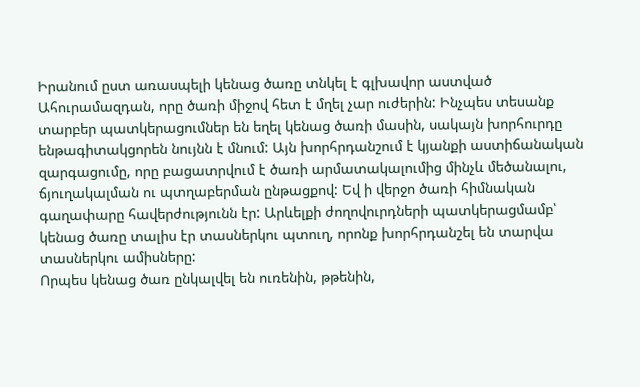Իրանում ըստ առասպելի կենաց ծառը տնկել է գլխավոր աստված Ահուրամազդան, որը ծառի միջով հետ է մղել չար ուժերին: Ինչպես տեսանք տարբեր պատկերացումներ են եղել կենաց ծառի մասին, սակայն խորհուրդը ենթագիտակցորեն նույնն է մնում: Այն խորհրդանշում է կյանքի աստիճանական զարգացումը, որը բացատրվում է ծառի արմատակալումից մինչև մեծանալու, ճյուղակալման ու պտղաբերման ընթացքով: Եվ ի վերջո ծառի հիմնական գաղափարը հավերժությունն էր: Արևելքի ժողովուրդների պատկերացմամբ՝ կենաց ծառը տալիս էր տասներկու պտուղ, որոնք խորհրդանշել են տարվա տասներկու ամիսները:
Որպես կենաց ծառ ընկալվել են ուռենին, թթենին,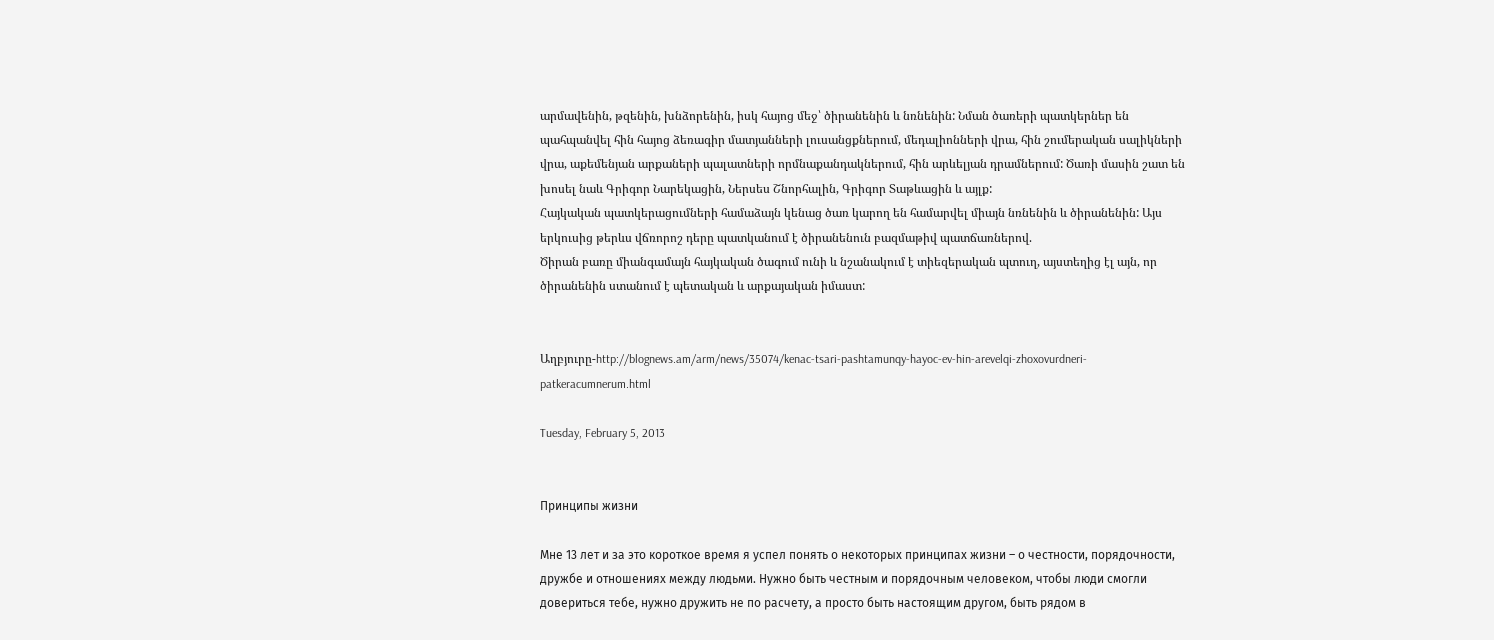արմավենին, թզենին, խնձորենին, իսկ հայոց մեջ՝ ծիրանենին և նռնենին: Նման ծառերի պատկերներ են պահպանվել հին հայոց ձեռագիր մատյանների լուսանցքներում, մեդալիոնների վրա, հին շումերական սալիկների վրա, աքեմենյան արքաների պալատների որմնաքանդակներում, հին արևելյան դրամներում: Ծառի մասին շատ են խոսել նաև Գրիգոր Նարեկացին, Ներսես Շնորհալին, Գրիգոր Տաթևացին և այլք:
Հայկական պատկերացումների համաձայն կենաց ծառ կարող են համարվել միայն նռնենին և ծիրանենին: Այս երկուսից թերևս վճռորոշ դերը պատկանում է ծիրանենուն բազմաթիվ պատճառներով.
Ծիրան բառը միանգամայն հայկական ծագում ունի և նշանակում է տիեզերական պտուղ, այստեղից էլ այն, որ ծիրանենին ստանում է պետական և արքայական իմաստ:


Աղբյուրը-http://blognews.am/arm/news/35074/kenac-tsari-pashtamunqy-hayoc-ev-hin-arevelqi-zhoxovurdneri-patkeracumnerum.html

Tuesday, February 5, 2013


Принципы жизни

Мне 13 лет и за это короткое время я успел понять о некоторых принципах жизни – о честности, порядочности, дружбе и отношениях между людьми. Нужно быть честным и порядочным человеком, чтобы люди смогли довериться тебе, нужно дружить не по расчету, а просто быть настоящим другом, быть рядом в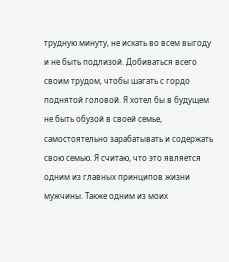трудную минуту, не искать во всем выгоду и не быть подлизой. Добиваться всего своим трудом, чтобы шагать с гордо поднятой головой. Я хотел бы в будущем не быть обузой в своей семье, самостоятельно зарабатывать и содержать свою семью. Я считаю, что это является одним из главных принципов жизни мужчины. Также одним из моих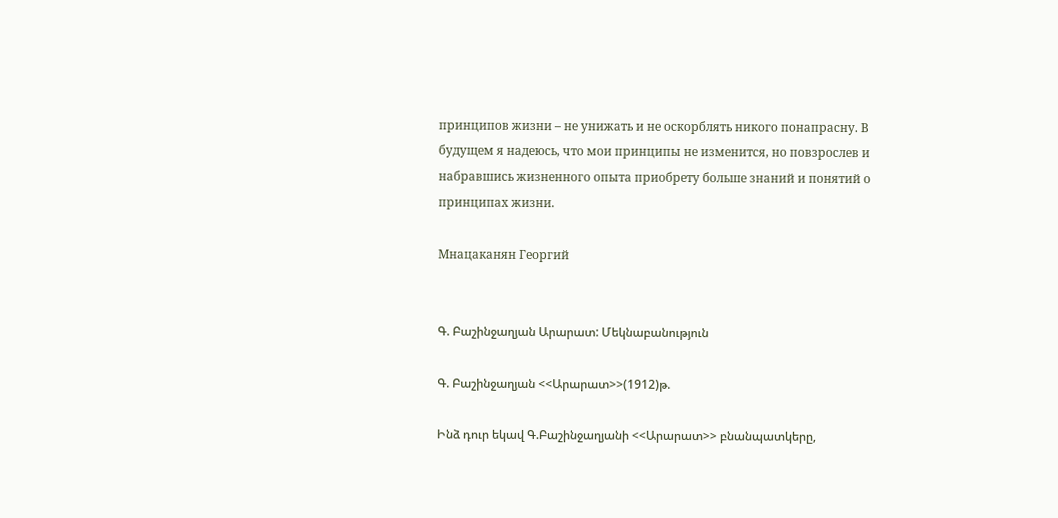принципов жизни – не унижать и не оскорблять никого понапрасну. В будущем я надеюсь, что мои принципы не изменится, но повзрослев и набравшись жизненного опыта приобрету больше знаний и понятий о принципах жизни.

Мнацаканян Георгий


Գ. Բաշինջաղյան Արարատ: Մեկնաբանություն

Գ. Բաշինջաղյան <<Արարատ>>(1912)թ.

Ինձ դուր եկավ Գ.Բաշինջաղյանի <<Արարատ>> բնանպատկերը,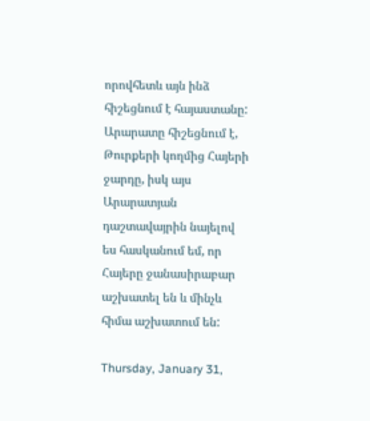որովհետև այն ինձ հիշեցնում է հայաստանը: Արարատը հիշեցնում է, Թուրքերի կողմից Հայերի ջարդը, իսկ այս Արարատյան դաշտավայրին նայելով ես հասկանում եմ, որ Հայերը ջանասիրաբար աշխատել են և մինչև հիմա աշխատում են:

Thursday, January 31,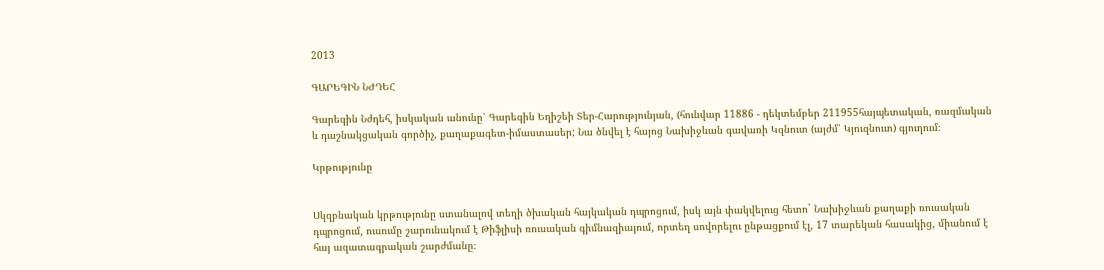2013

ԳԱՐԵԳԻՆ ՆԺԴԵՀ

Գարեգին Նժդեհ, իսկական անունը՝ Գարեգին Եղիշեի Տեր-Հարությունյան, (հունվար 11886 - դեկտեմբեր 211955հայպետական, ռազմական և դաշնակցական գործիչ, քաղաքագետ-իմաստասեր; Նա ծնվել է հայոց Նախիջևան գավառի Կզնուտ (այժմ՝ Կյուզնուտ) գյուղում։

Կրթությունը


Սկզբնական կրթությունը ստանալով տեղի ծխական հայկական դպրոցում, իսկ այն փակվելուց հետո` Նախիջևան քաղաքի ռուսական դպրոցում, ուսումը շարունակում է Թիֆլիսի ռուսական գիմնազիայում, որտեղ սովորելու ընթացքում էլ, 17 տարեկան հասակից, միանում է հայ ազատագրական շարժմանը։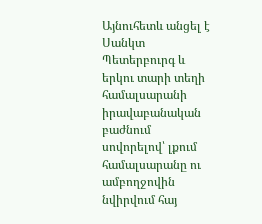Այնուհետև անցել է Սանկտ Պետերբուրգ և երկու տարի տեղի համալսարանի իրավաբանական բաժնում սովորելով՝ լքում համալսարանը ու ամբողջովին նվիրվում հայ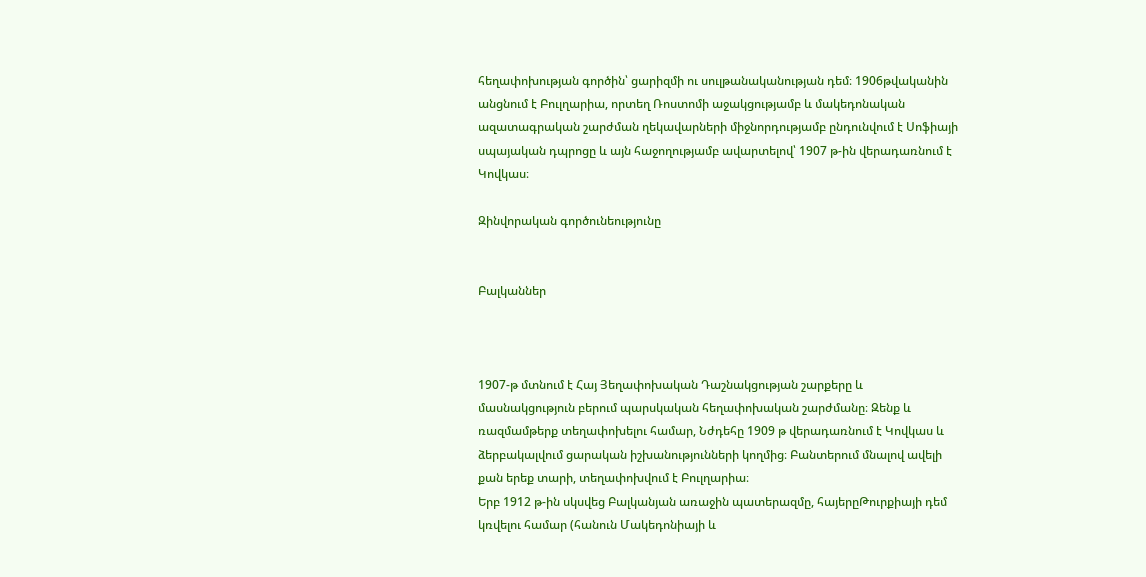հեղափոխության գործին՝ ցարիզմի ու սուլթանականության դեմ։ 1906թվականին անցնում է Բուլղարիա, որտեղ Ռոստոմի աջակցությամբ և մակեդոնական ազատագրական շարժման ղեկավարների միջնորդությամբ ընդունվում է Սոֆիայի սպայական դպրոցը և այն հաջողությամբ ավարտելով՝ 1907 թ-ին վերադառնում է Կովկաս։

Զինվորական գործունեությունը


Բալկաններ



1907-թ մտնում է Հայ Յեղափոխական Դաշնակցության շարքերը և մասնակցություն բերում պարսկական հեղափոխական շարժմանը։ Զենք և ռազմամթերք տեղափոխելու համար, Նժդեհը 1909 թ վերադառնում է Կովկաս և ձերբակալվում ցարական իշխանությունների կողմից։ Բանտերում մնալով ավելի քան երեք տարի, տեղափոխվում է Բուլղարիա։
Երբ 1912 թ-ին սկսվեց Բալկանյան առաջին պատերազմը, հայերըԹուրքիայի դեմ կռվելու համար (հանուն Մակեդոնիայի և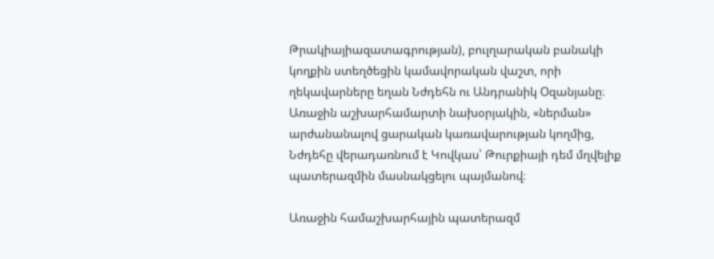Թրակիայիազատագրության), բուլղարական բանակի կողքին ստեղծեցին կամավորական վաշտ, որի ղեկավարները եղան Նժդեհն ու Անդրանիկ Օզանյանը։
Առաջին աշխարհամարտի նախօրյակին, «ներման» արժանանալով ցարական կառավարության կողմից, Նժդեհը վերադառնում է Կովկաս՝ Թուրքիայի դեմ մղվելիք պատերազմին մասնակցելու պայմանով։

Առաջին համաշխարհային պատերազմ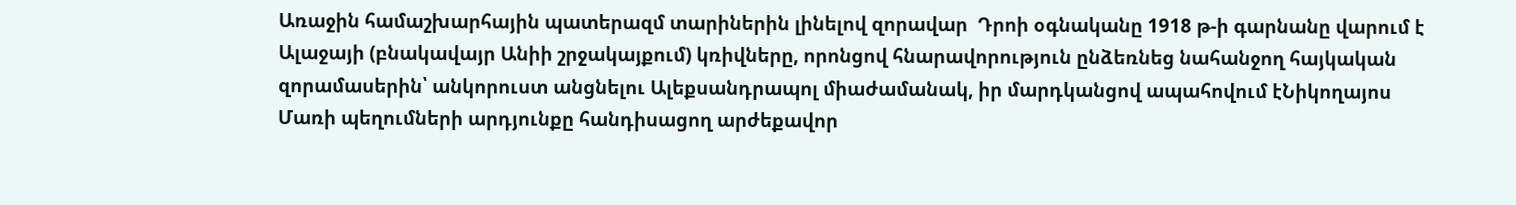Առաջին համաշխարհային պատերազմ տարիներին լինելով զորավար  Դրոի օգնականը 1918 թ-ի գարնանը վարում է Ալաջայի (բնակավայր Անիի շրջակայքում) կռիվները, որոնցով հնարավորություն ընձեռնեց նահանջող հայկական զորամասերին՝ անկորուստ անցնելու Ալեքսանդրապոլ միաժամանակ, իր մարդկանցով ապահովում էՆիկողայոս Մառի պեղումների արդյունքը հանդիսացող արժեքավոր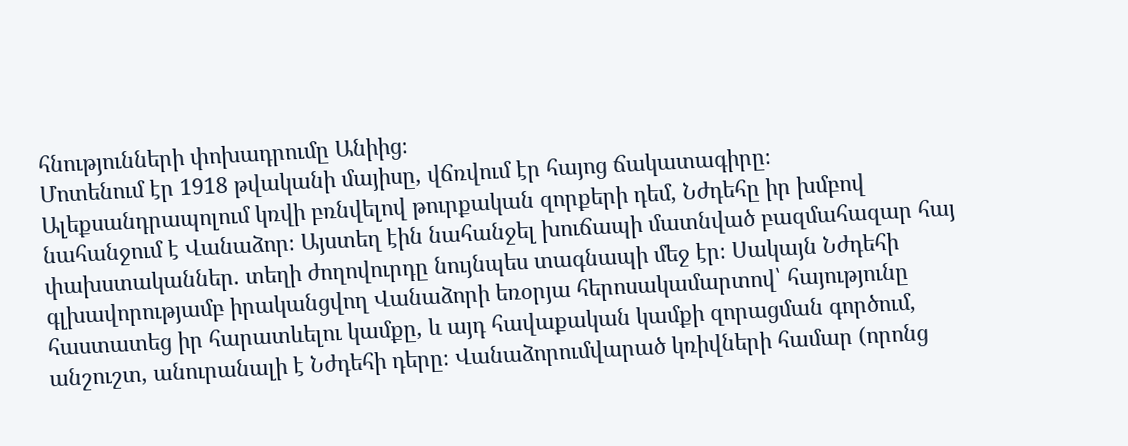հնությունների փոխադրումը Անիից։
Մոտենում էր 1918 թվականի մայիսը, վճռվում էր հայոց ճակատագիրը։ Ալեքսանդրապոլում կռվի բռնվելով թուրքական զորքերի դեմ, Նժդեհը իր խմբով նահանջում է Վանաձոր։ Այստեղ էին նահանջել խուճապի մատնված բազմահազար հայ փախստականներ. տեղի ժողովուրդը նույնպես տագնապի մեջ էր։ Սակայն Նժդեհի գլխավորությամբ իրականցվող Վանաձորի եռօրյա հերոսակամարտով՝ հայությունը հաստատեց իր հարատևելու կամքը, և այդ հավաքական կամքի զորացման գործում, անշուշտ, անուրանալի է Նժդեհի դերը։ Վանաձորումվարած կռիվների համար (որոնց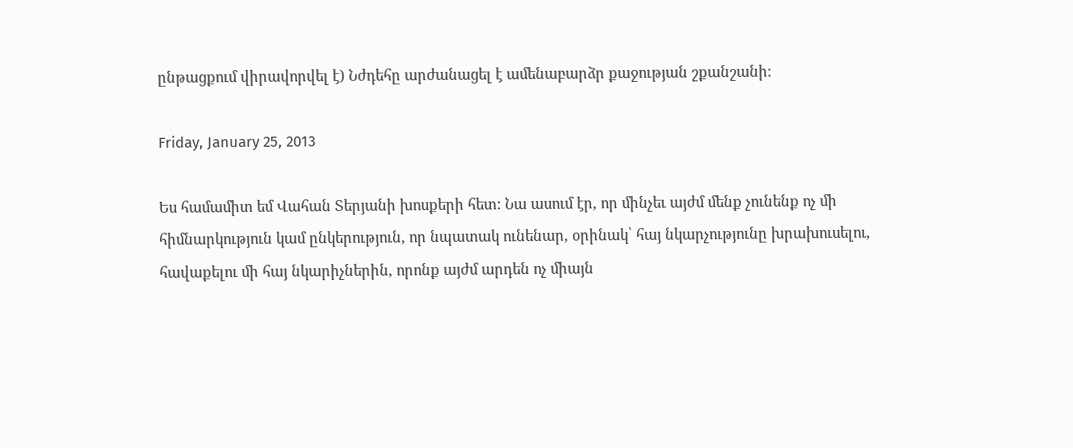ընթացքում վիրավորվել է) Նժդեհը արժանացել է ամենաբարձր քաջության շքանշանի։

Friday, January 25, 2013

Ես համամիտ եմ Վահան Տերյանի խոսքերի հետ: Նա ասում էր, որ մինչեւ այժմ մենք չունենք ոչ մի հիմնարկություն կամ ընկերություն, որ նպատակ ունենար, օրինակ՝ հայ նկարչությունը խրախուսելու, հավաքելու մի հայ նկարիչներին, որոնք այժմ արդեն ոչ միայն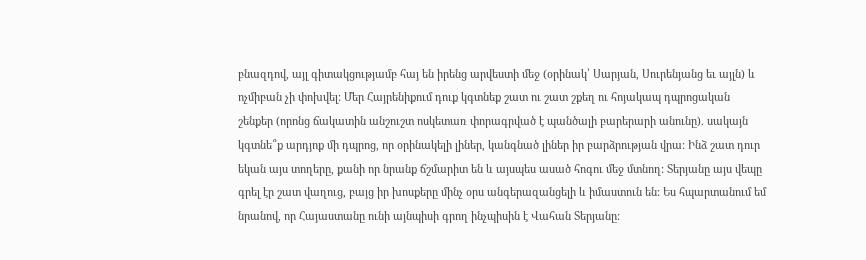բնազդով, այլ գիտակցությամբ հայ են իրենց արվեստի մեջ (օրինակ՝ Սարյան, Սուրենյանց եւ այլն) և ոչմիբան չի փոխվել: Մեր Հայրենիքում դուք կգտնեք շատ ու շատ շքեղ ու հոյակապ դպրոցական շենքեր (որոնց ճակատին անշուշտ ոսկետառ փորագրված է պանծալի բարերարի անունը). սակայն կգտնե՞ք արդյոք մի դպրոց, որ օրինակելի լիներ, կանգնած լիներ իր բարձրության վրա: Ինձ շատ դուր եկան այս տողերը, քանի որ նրանք ճշմարիտ են և այսպես ասած հոգու մեջ մտնող: Տերյանը այս վեպը գրել էր շատ վաղուց, բայց իր խոսքերը մինչ օրս անգերազանցելի և իմաստուն են: Ես հպարտանում եմ նրանով, որ Հայաստանը ունի այնպիսի գրող ինչպիսին է Վահան Տերյանը: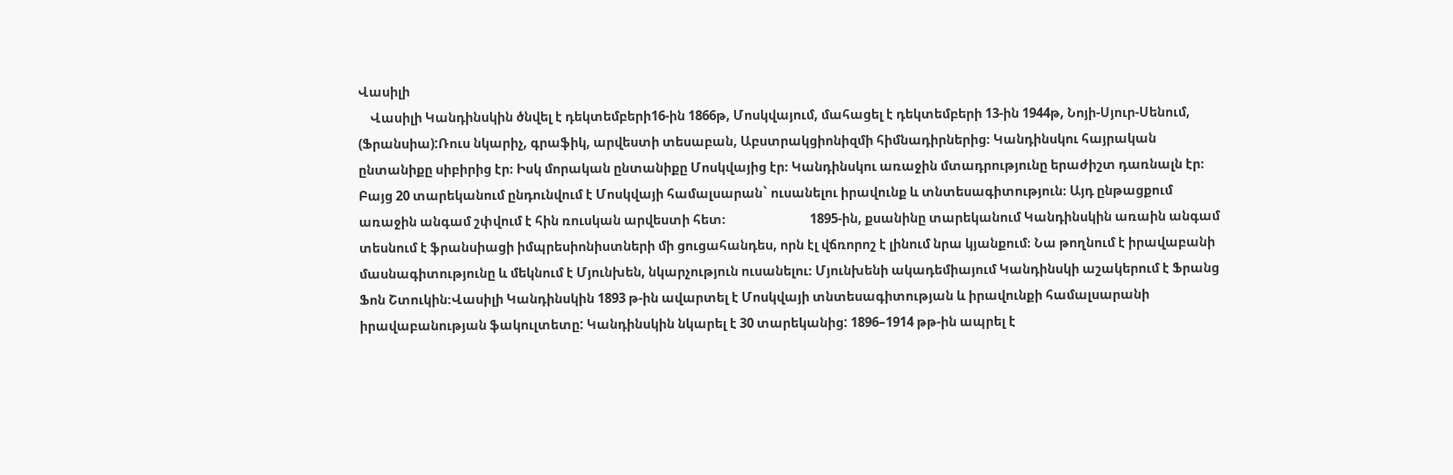Վասիլի
    Վասիլի Կանդինսկին ծնվել է դեկտեմբերի16-ին 1866թ, Մոսկվայում, մահացել է դեկտեմբերի 13-ին 1944թ, Նոյի-Սյուր-Սենում, (Ֆրանսիա):Ռուս նկարիչ, գրաֆիկ, արվեստի տեսաբան, Աբստրակցիոնիզմի հիմնադիրներից։ Կանդինսկու հայրական ընտանիքը սիբիրից էր։ Իսկ մորական ընտանիքը Մոսկվայից էր։ Կանդինսկու առաջին մտադրությունը երաժիշտ դառնալն էր։ Բայց 20 տարեկանում ընդունվում է Մոսկվայի համալսարան` ուսանելու իրավունք և տնտեսագիտություն։ Այդ ընթացքում առաջին անգամ շփվում է հին ռուսկան արվեստի հետ։                            1895-ին, քսանինը տարեկանում Կանդինսկին առաին անգամ տեսնում է ֆրանսիացի իմպրեսիոնիստների մի ցուցահանդես, որն էլ վճռորոշ է լինում նրա կյանքում։ Նա թողնում է իրավաբանի մասնագիտությունը և մեկնում է Մյունխեն, նկարչություն ուսանելու։ Մյունխենի ակադեմիայում Կանդինսկի աշակերում է Ֆրանց Ֆոն Շտուկին։Վասիլի Կանդինսկին 1893 թ-ին ավարտել է Մոսկվայի տնտեսագիտության և իրավունքի համալսարանի իրավաբանության ֆակուլտետը: Կանդինսկին նկարել է 30 տարեկանից: 1896–1914 թթ-ին ապրել է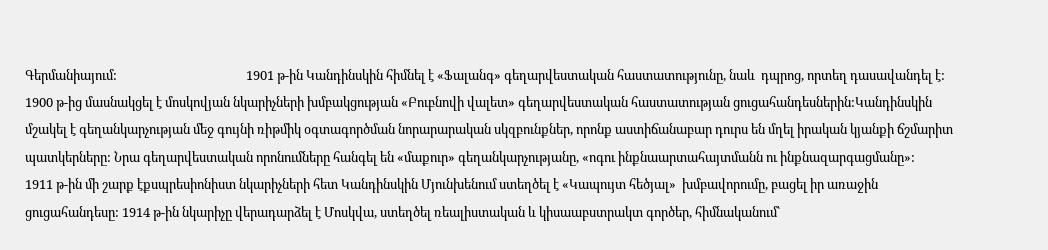Գերմանիայում:                                           1901 թ-ին Կանդինսկին հիմնել է «Ֆալանգ» գեղարվեստական հաստատությունը, նաև  դպրոց, որտեղ դասավանդել է: 1900 թ-ից մասնակցել է մոսկովյան նկարիչների խմբակցության «Բուբնովի վալետ» գեղարվեստական հաստատության ցուցահանդեսներին:Կանդինսկին մշակել է գեղանկարչության մեջ գույնի ռիթմիկ օգտագործման նորարարական սկզբունքներ, որոնք աստիճանաբար դուրս են մղել իրական կյանքի ճշմարիտ պատկերները: Նրա գեղարվեստական որոնումները հանգել են «մաքուր» գեղանկարչությանը, «ոգու ինքնաարտահայտմանն ու ինքնազարգացմանը»:                                1911 թ-ին մի շարք էքսպրեսիոնիստ նկարիչների հետ Կանդինսկին Մյունխենում ստեղծել է «Կապույտ հեծյալ»  խմբավորումը, բացել իր առաջին ցուցահանդեսը: 1914 թ-ին նկարիչը վերադարձել է Մոսկվա, ստեղծել ռեալիստական և կիսաաբստրակտ գործեր, հիմնականում՝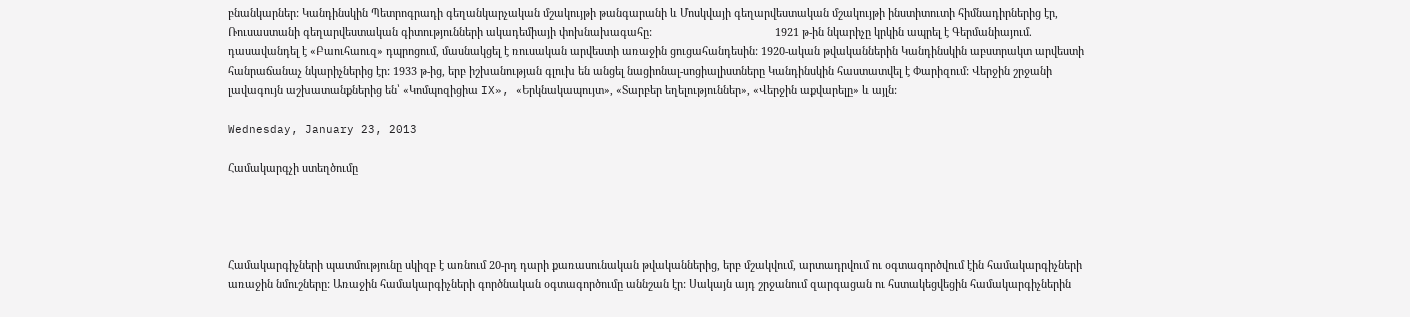բնանկարներ: Կանդինսկին Պետրոգրադի գեղանկարչական մշակույթի թանգարանի և Մոսկվայի գեղարվեստական մշակույթի ինստիտուտի հիմնադիրներից էր,  Ռուսաստանի գեղարվեստական գիտությունների ակադեմիայի փոխնախագահը:                                         1921 թ-ին նկարիչը կրկին ապրել է Գերմանիայում. դասավանդել է «Բաուհաուզ» դպրոցում, մասնակցել է ռուսական արվեստի առաջին ցուցահանդեսին: 1920-ական թվականներին Կանդինսկին աբստրակտ արվեստի հանրաճանաչ նկարիչներից էր: 1933 թ-ից, երբ իշխանության գլուխ են անցել նացիոնալ-սոցիալիստները Կանդինսկին հաստատվել է Փարիզում: Վերջին շրջանի լավագույն աշխատանքներից են՝ «Կոմպոզիցիա IX», «Երկնակապույտ», «Տարբեր եղելություններ», «Վերջին աքվարելը» և այլն:

Wednesday, January 23, 2013

Համակարգչի ստեղծումը




Համակարգիչների պատմությունը սկիզբ է առնում 20-րդ դարի քառասունական թվականներից, երբ մշակվում, արտադրվում ու օգտագործվում էին համակարգիչների առաջին նմուշները: Առաջին համակարգիչների գործնական օգտագործումը աննշան էր: Սակայն այդ շրջանում զարգացան ու հստակեցվեցին համակարգիչներին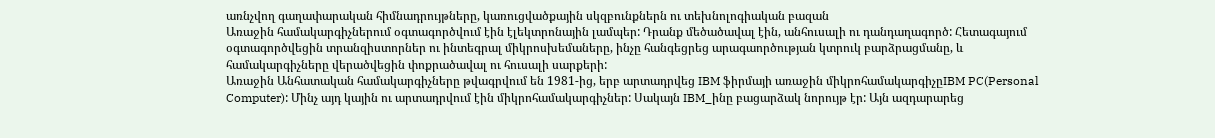առնչվող գաղափարական հիմնադրույթները, կառուցվածքային սկզբունքներն ու տեխնոլոգիական բազան
Առաջին համակարգիչներում օգտագործվում էին էլեկտրոնային լամպեր: Դրանք մեծածավալ էին, անհուսալի ու դանդաղագործ: Հետագայում օգտագործվեցին տրանզիստորներ ու ինտեգրալ միկրոսխեմաները, ինչը հանգեցրեց արագաործության կտրուկ բարձրացմանը, և համակարգիչները վերածվեցին փոքրածավալ ու հուսալի սարքերի:
Առաջին Անհատական համակարգիչները թվագրվում են 1981-ից, երբ արտադրվեց IBM ֆիրմայի առաջին միկրոհամակարգիչըIBM PC(Personal Computer): Մինչ այդ կային ու արտադրվում էին միկրոհամակարգիչներ: Սակայն IBM_ինը բացարձակ նորույթ էր: Այն ազդարարեց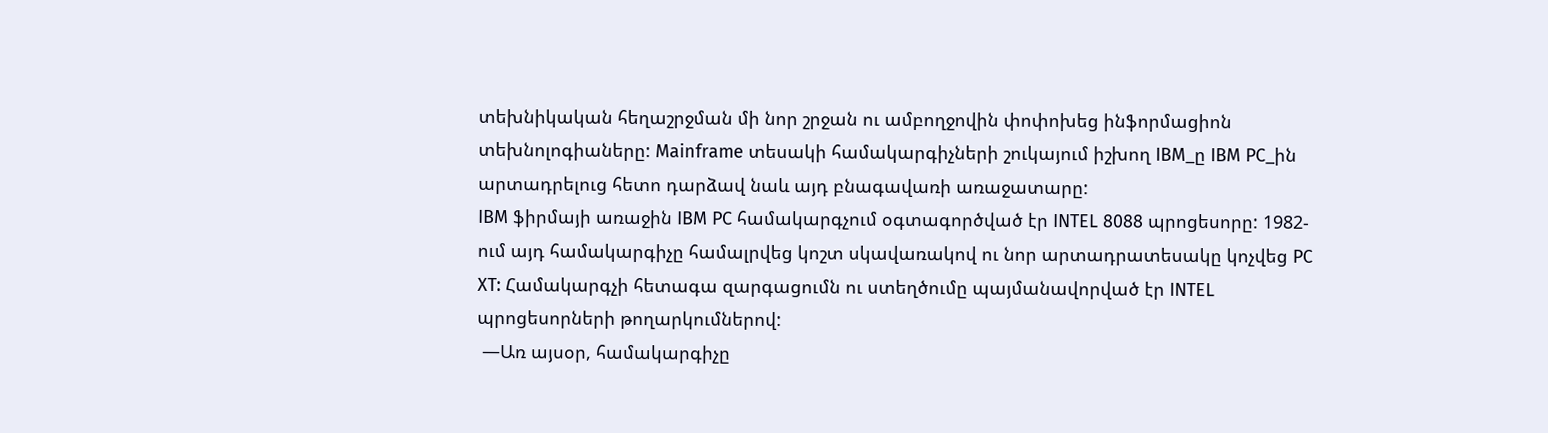տեխնիկական հեղաշրջման մի նոր շրջան ու ամբողջովին փոփոխեց ինֆորմացիոն տեխնոլոգիաները: Mainframe տեսակի համակարգիչների շուկայում իշխող IBM_ը IBM PC_ին արտադրելուց հետո դարձավ նաև այդ բնագավառի առաջատարը:
IBM ֆիրմայի առաջին IBM PC համակարգչում օգտագործված էր INTEL 8088 պրոցեսորը: 1982-ում այդ համակարգիչը համալրվեց կոշտ սկավառակով ու նոր արտադրատեսակը կոչվեց PC XT: Համակարգչի հետագա զարգացումն ու ստեղծումը պայմանավորված էր INTEL պրոցեսորների թողարկումներով:
 —Առ այսօր, համակարգիչը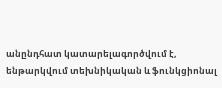անընդհատ կատարելագործվում է, ենթարկվում տեխնիկական և ֆունկցիոնալ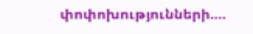փոփոխությունների....